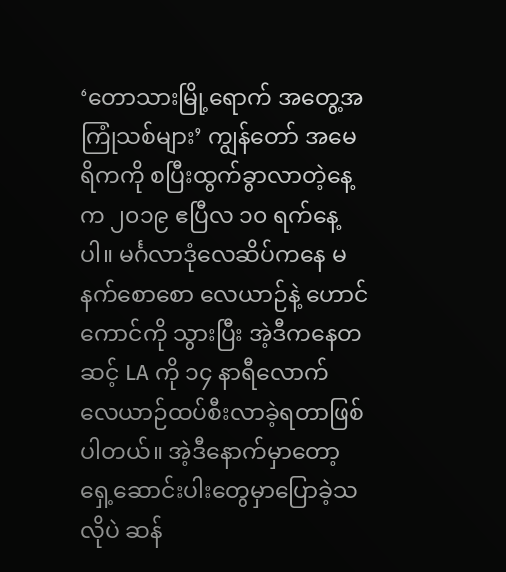‘တောသားမြို့ရောက် အတွေ့အကြုံသစ်များ’ ကျွန်တော် အမေရိကကို စပြီးထွက်ခွာလာတဲ့နေ့က ၂၀၁၉ ဧပြီလ ၁၀ ရက်နေ့ပါ။ မင်္ဂလာဒုံလေဆိပ်ကနေ မနက်စောစော လေယာဉ်နဲ့ ဟောင်ကောင်ကို သွားပြီး အဲ့ဒီကနေတဆင့် LA ကို ၁၄ နာရီလောက် လေယာဉ်ထပ်စီးလာခဲ့ရတာဖြစ်ပါတယ်။ အဲ့ဒီနောက်မှာတော့ ရှေ့ဆောင်းပါးတွေမှာပြောခဲ့သလိုပဲ ဆန်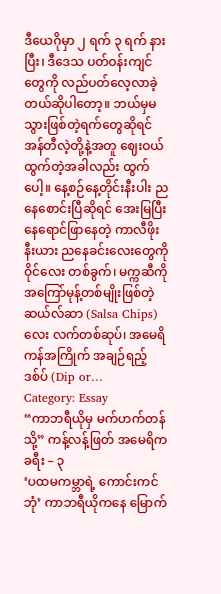ဒီယေဂိုမှာ ၂ ရက် ၃ ရက် နားပြီး၊ ဒီဒေသ ပတ်ဝန်းကျင်တွေကို လည်ပတ်လေ့လာခဲ့တယ်ဆိုပါတော့။ ဘယ်မှမသွားဖြစ်တဲ့ရက်တွေဆိုရင် အန်တီလဲ့တို့နဲ့အတူ ဈေးဝယ်ထွက်တဲ့အခါလည်း ထွက်ပေါ့။ နေ့စဉ်နေ့တိုင်းနီးပါး ညနေစောင်းပြီဆိုရင် အေးမြပြီး နေရောင်ဖြာနေတဲ့ ကာလီဖိုးနီးယား ညနေခင်းလေးတွေကို ဝိုင်လေး တစ်ခွက်၊ မက္ကဆီကို အကြော်မုန့်တစ်မျိုးဖြစ်တဲ့ ဆယ်လ်ဆာ (Salsa Chips) လေး လက်တစ်ဆုပ်၊ အမေရိကန်အကြိုက် အချဉ်ရည့် ဒစ်ပ် (Dip or…
Category: Essay
“ကာဘရီယိုမှ မက်ဟက်တန်သို့” ကန့်လန့်ဖြတ် အမေရိကခရီး – ၃
‘ပထမကမ္ဘာရဲ့ ကောင်းကင်ဘုံ’ ကာဘရီယိုကနေ မြောက်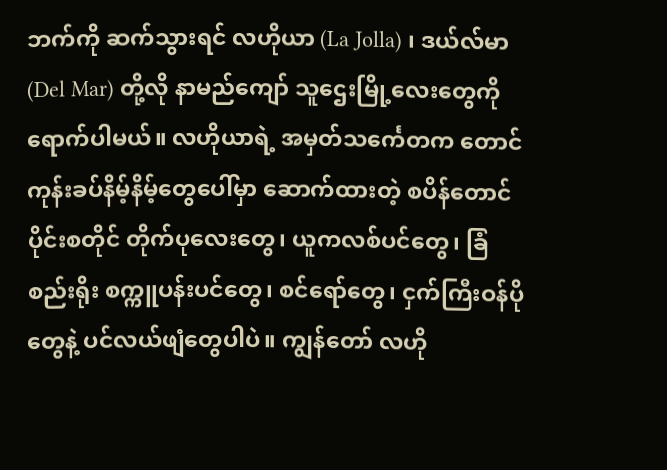ဘက်ကို ဆက်သွားရင် လဟိုယာ (La Jolla) ၊ ဒယ်လ်မာ (Del Mar) တို့လို နာမည်ကျော် သူဌေးမြို့လေးတွေကို ရောက်ပါမယ်။ လဟိုယာရဲ့ အမှတ်သင်္ကေတက တောင်ကုန်းခပ်နိမ့်နိမ့်တွေပေါ်မှာ ဆောက်ထားတဲ့ စပိန်တောင်ပိုင်းစတိုင် တိုက်ပုလေးတွေ၊ ယူကလစ်ပင်တွေ၊ ခြံစည်းရိုး စက္ကူပန်းပင်တွေ၊ စင်ရော်တွေ၊ ငှက်ကြီးဝန်ပိုတွေနဲ့ ပင်လယ်ဖျံတွေပါပဲ။ ကျွန်တော် လဟို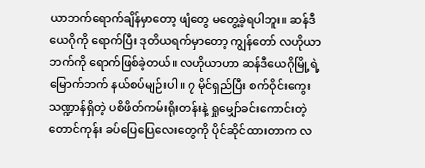ယာဘက်ရောက်ချိန်မှာတော့ ဖျံတွေ မတွေ့ခဲ့ရပါဘူး။ ဆန်ဒီယေဂိုကို ရောက်ပြီး ဒုတိယရက်မှာတော့ ကျွန်တော် လဟိုယာဘက်ကို ရောက်ဖြစ်ခဲ့တယ်။ လဟိုယာဟာ ဆန်ဒီယေဂိုမြို့ရဲ့ မြောက်ဘက် နယ်စပ်မျဉ်းပါ။ ၇ မိုင်ရှည်ပြီး စက်ဝိုင်းကွေးသဏ္ဍာန်ရှိတဲ့ ပစိဖိတ်ကမ်းရိုးတန်းနဲ့ ရှုမျှော်ခင်းကောင်းတဲ့ တောင်ကုန်း ခပ်ပြေပြေလေးတွေကို ပိုင်ဆိုင်ထားတာက လ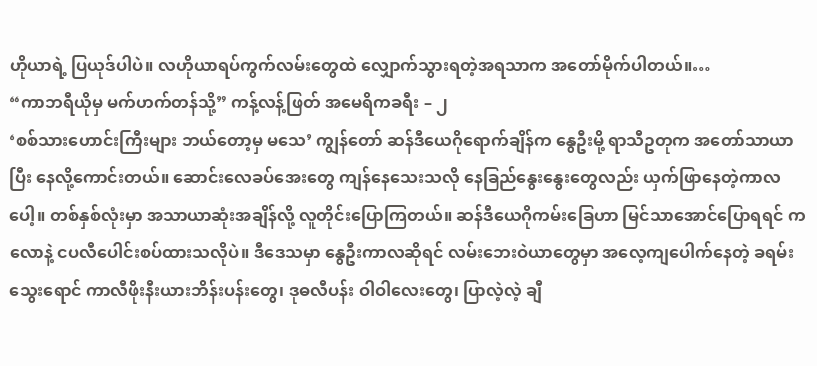ဟိုယာရဲ့ ပြယုဒ်ပါပဲ။ လဟိုယာရပ်ကွက်လမ်းတွေထဲ လျှောက်သွားရတဲ့အရသာက အတော်မိုက်ပါတယ်။…
“ကာဘရီယိုမှ မက်ဟက်တန်သို့” ကန့်လန့်ဖြတ် အမေရိကခရီး – ၂
‘စစ်သားဟောင်းကြီးများ ဘယ်တော့မှ မသေ’ ကျွန်တော် ဆန်ဒီယေဂိုရောက်ချိန်က နွေဦးမို့ ရာသီဥတုက အတော်သာယာပြီး နေလို့ကောင်းတယ်။ ဆောင်းလေခပ်အေးတွေ ကျန်နေသေးသလို နေခြည်နွေးနွေးတွေလည်း ယှက်ဖြာနေတဲ့ကာလပေါ့။ တစ်နှစ်လုံးမှာ အသာယာဆုံးအချိန်လို့ လူတိုင်းပြောကြတယ်။ ဆန်ဒီယေဂိုကမ်းခြေဟာ မြင်သာအောင်ပြောရရင် ကလောနဲ့ ငပလီပေါင်းစပ်ထားသလိုပဲ။ ဒီဒေသမှာ နွေဦးကာလဆိုရင် လမ်းဘေးဝဲယာတွေမှာ အလေ့ကျပေါက်နေတဲ့ ခရမ်းသွေးရောင် ကာလီဖိုးနီးယားဘိန်းပန်းတွေ၊ ဒုဓလီပန်း ဝါဝါလေးတွေ၊ ပြာလဲ့လဲ့ ချီ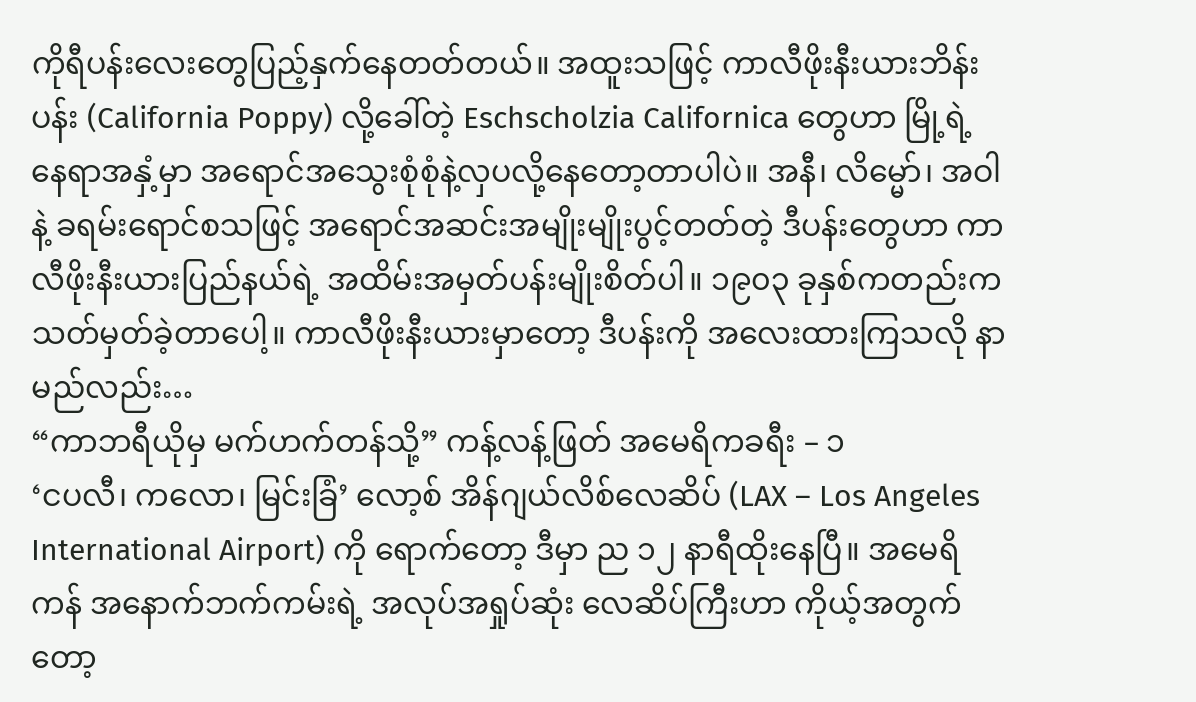ကိုရီပန်းလေးတွေပြည့်နှက်နေတတ်တယ်။ အထူးသဖြင့် ကာလီဖိုးနီးယားဘိန်းပန်း (California Poppy) လို့ခေါ်တဲ့ Eschscholzia Californica တွေဟာ မြို့ရဲ့နေရာအနှံ့မှာ အရောင်အသွေးစုံစုံနဲ့လှပလို့နေတော့တာပါပဲ။ အနီ၊ လိမ္မော်၊ အဝါနဲ့ ခရမ်းရောင်စသဖြင့် အရောင်အဆင်းအမျိုးမျိုးပွင့်တတ်တဲ့ ဒီပန်းတွေဟာ ကာလီဖိုးနီးယားပြည်နယ်ရဲ့ အထိမ်းအမှတ်ပန်းမျိုးစိတ်ပါ။ ၁၉၀၃ ခုနှစ်ကတည်းက သတ်မှတ်ခဲ့တာပေါ့။ ကာလီဖိုးနီးယားမှာတော့ ဒီပန်းကို အလေးထားကြသလို နာမည်လည်း…
“ကာဘရီယိုမှ မက်ဟက်တန်သို့” ကန့်လန့်ဖြတ် အမေရိကခရီး – ၁
‘ငပလီ၊ ကလော၊ မြင်းခြံ’ လော့စ် အိန်ဂျယ်လိစ်လေဆိပ် (LAX – Los Angeles International Airport) ကို ရောက်တော့ ဒီမှာ ည ၁၂ နာရီထိုးနေပြီ။ အမေရိကန် အနောက်ဘက်ကမ်းရဲ့ အလုပ်အရှုပ်ဆုံး လေဆိပ်ကြီးဟာ ကိုယ့်အတွက်တော့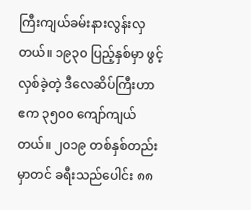ကြီးကျယ်ခမ်းနားလွန်းလှတယ်။ ၁၉၃၀ ပြည့်နှစ်မှာ ဖွင့်လှစ်ခဲ့တဲ့ ဒီလေဆိပ်ကြီးဟာ ဧက ၃၅၀၀ ကျော်ကျယ်တယ်။ ၂၀၁၉ တစ်နှစ်တည်းမှာတင် ခရီးသည်ပေါင်း ၈၈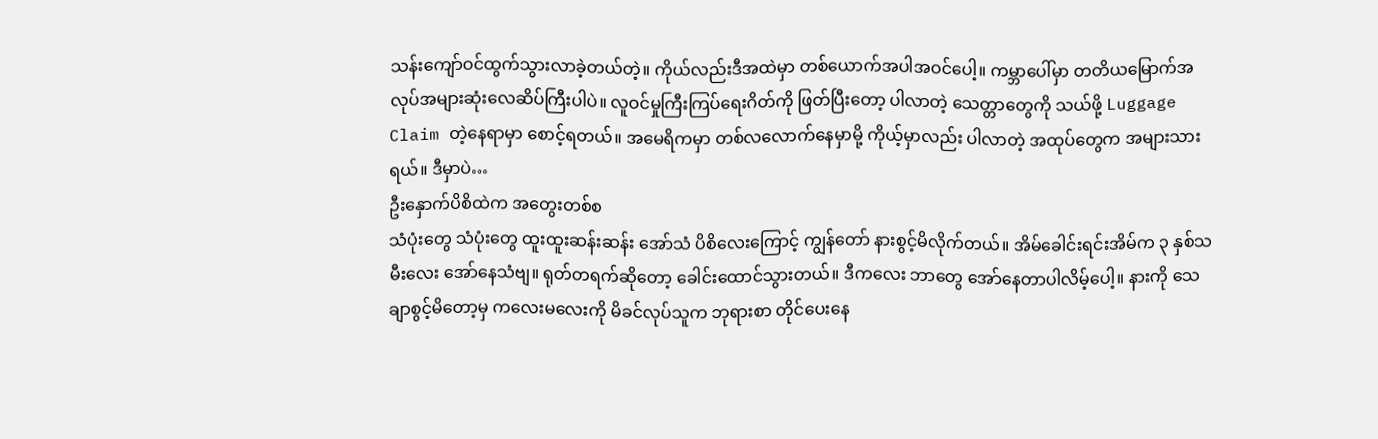သန်းကျော်ဝင်ထွက်သွားလာခဲ့တယ်တဲ့။ ကိုယ်လည်းဒီအထဲမှာ တစ်ယောက်အပါအဝင်ပေါ့။ ကမ္ဘာပေါ်မှာ တတိယမြောက်အလုပ်အများဆုံးလေဆိပ်ကြီးပါပဲ။ လူဝင်မှုကြီးကြပ်ရေးဂိတ်ကို ဖြတ်ပြီးတော့ ပါလာတဲ့ သေတ္တာတွေကို သယ်ဖို့ Luggage Claim တဲ့နေရာမှာ စောင့်ရတယ်။ အမေရိကမှာ တစ်လလောက်နေမှာမို့ ကိုယ့်မှာလည်း ပါလာတဲ့ အထုပ်တွေက အများသားရယ်။ ဒီမှာပဲ…
ဦးနှောက်ပိစိထဲက အတွေးတစ်စ
သံပုံးတွေ သံပုံးတွေ ထူးထူးဆန်းဆန်း အော်သံ ပိစိလေးကြောင့် ကျွန်တော် နားစွင့်မိလိုက်တယ်။ အိမ်ခေါင်းရင်းအိမ်က ၃ နှစ်သမီးလေး အော်နေသံဗျ။ ရုတ်တရက်ဆိုတော့ ခေါင်းထောင်သွားတယ်။ ဒီကလေး ဘာတွေ အော်နေတာပါလိမ့်ပေါ့။ နားကို သေချာစွင့်မိတော့မှ ကလေးမလေးကို မိခင်လုပ်သူက ဘုရားစာ တိုင်ပေးနေ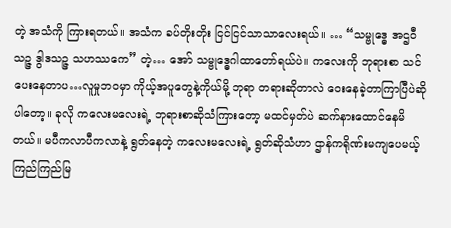တဲ့ အသံကို ကြားရတယ်။ အသံက ခပ်တိုးတိုး ငြင်ငြင်သာသာလေးရယ်။ … “သမ္ဗုဒ္ဓေ အဌဝီသဉ္ဇ ဒွါဒသဉ္ဇ သဟဿကေ” တဲ့… အော် သမ္ဗုဒ္ဓေဂါထာတော်ရယ်ပဲ။ ကလေးကို ဘုရားစာ သင်ပေးနေတာပ…လူမှုဘဝမှာ ကိုယ့်အပူတွေနဲ့ကိုယ်မို့ ဘုရာ တရားဆိုတာလဲ ဝေးနေခဲ့တာကြာပြီပဲဆိုပါတော့။ ခုလို ကလေးမလေးရဲ့ ဘုရားစာဆိုသံကြားတော့ မထင်မှတ်ပဲ ဆက်နားထောင်နေမိတယ်။ မပီကလာပီကလာနဲ့ ရွတ်နေတဲ့ ကလေးမလေးရဲ့ ရွတ်ဆိုသံဟာ ဌာန်ကရိုဏ်းမကျပေမယ့် ကြည်ကြည်မြ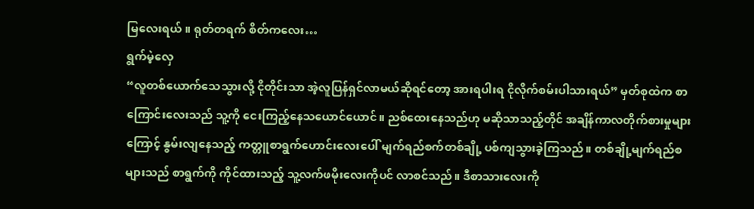မြလေးရယ်။ ရုတ်တရက် စိတ်ကလေး…
ရွက်မဲ့လှေ
“လူတစ်ယောက်သေသွားလို့ ငိုတိုင်းသာ အဲ့လူပြန်ရှင်လာမယ်ဆိုရင်တော့ အားရပါးရ ငိုလိုက်စမ်းပါသားရယ်” မှတ်စုထဲက စာကြောင်းလေးသည် သူ့ကို ငေးကြည့်နေသယောင်ယောင်။ ညစ်ထေးနေသည်ဟု မဆိုသာသည့်တိုင် အချိန်ကာလတိုက်စားမှုများကြောင့် နွမ်းလျနေသည့် ကတ္တူစာရွက်ဟောင်းလေးပေါ် မျက်ရည်စက်တစ်ချို့ ပစ်ကျသွားခဲ့ကြသည်။ တစ်ချို့မျက်ရည်စများသည် စာရွက်ကို ကိုင်ထားသည့် သူ့လက်ဖမိုးလေးကိုပင် လာစင်သည်။ ဒီစာသားလေးကို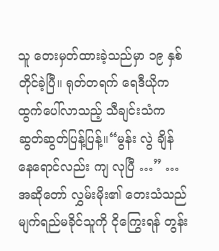သူ တေးမှတ်ထားခဲ့သည်မှာ ၁၉ နှစ်တိုင်ခဲ့ပြီ။ ရုတ်တရက် ရေဒီယိုကထွက်ပေါ်လာသည့် သီချင်းသံက ဆွတ်ဆွတ်ပြန့်ပြန့်။“မွန်း လွဲ ချိန် နေရောင်လည်း ကျ လုပြီ …” … အဆိုတော် လွှမ်းမိုး၏ တေးသံသည် မျက်ရည်မခိုင်သူကို ငိုကြွေးရန် တွန်း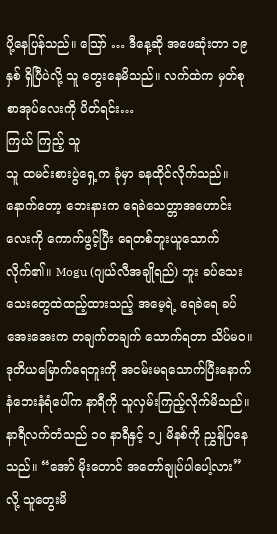ပို့နေပြန်သည်။ သြော် … ဒီနေ့ဆို အဖေဆုံးတာ ၁၉ နှစ် ရှိပြီပဲလို့ သူ တွေးနေမိသည်။ လက်ထဲက မှတ်စုစာအုပ်လေးကို ပိတ်ရင်း…
ကြယ် ကြည့် သူ
သူ ထမင်းစားပွဲရှေ့က ခုံမှာ ခနထိုင်လိုက်သည်။ နောက်တော့ ဘေးနားက ရေခဲသေတ္တာအဟောင်းလေးကို ကောက်ဖွင့်ပြီး ရေတစ်ဘူးယူသောက်လိုက်၏။ Mogu (ဂျယ်လီအချိုရည်) ဘူး ခပ်သေးသေးတွေထဲထည့်ထားသည့် အမေ့ရဲ့ ရေခဲရေ ခပ်အေးအေးက တချက်တချက် သောက်ရတာ သိပ်မဝ။ ဒုတိယမြောက်ရေဘူးကို အငမ်းမရသောက်ပြီးနောက် နံဘေးနံရံပေါ်က နာရီကို သူလှမ်းကြည့်လိုက်မိသည်။ နာရီလက်တံသည် ၁၀ နာရီနှင့် ၁၂ မိနစ်ကို ညွှန်ပြနေသည်။ “အော် မိုးတောင် အတော်ချုပ်ပါပေါ့လား” လို့ သူတွေးမိ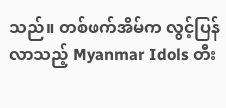သည်။ တစ်ဖက်အိမ်က လွင့်ပြန်လာသည့် Myanmar Idols တီး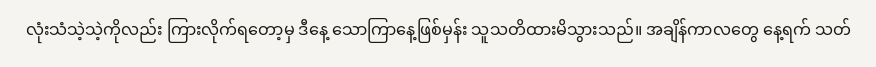လုံးသံသဲ့သဲ့ကိုလည်း ကြားလိုက်ရတော့မှ ဒီနေ့ သောကြာနေ့ဖြစ်မှန်း သူသတိထားမိသွားသည်။ အချိန်ကာလတွေ နေ့ရက် သတ်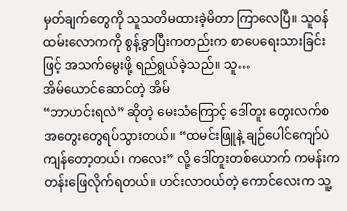မှတ်ချက်တွေကို သူသတိမထားခဲ့မိတာ ကြာလေပြီ။ သူဝန်ထမ်းလောကကို စွန့်ခွာပြီးကတည်းက စာပေရေးသားခြင်းဖြင့် အသက်မွေးဖို့ ရည်ရွယ်ခဲ့သည်။ သူ…
အိမ်ယောင်ဆောင်တဲ့ အိမ်
“ဘာဟင်းရလဲ” ဆိုတဲ့ မေးသံကြောင့် ဒေါ်တူး တွေးလက်စ အတွေးတွေရပ်သွားတယ်။ “ထမင်းဖြူနဲ့ ချဉ်ပေါင်ကျော်ပဲ ကျန်တော့တယ်၊ ကလေး” လို့ ဒေါ်တူးတစ်ယောက် ကမန်းကတန်းဖြေလိုက်ရတယ်။ ဟင်းလာဝယ်တဲ့ ကောင်လေးက သူ့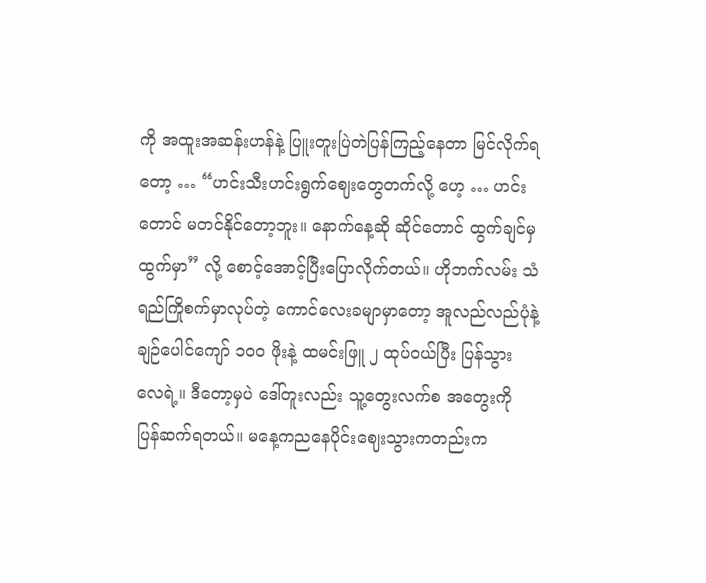ကို အထူးအဆန်းဟန်နဲ့ ပြူးတူးပြဲတဲပြန်ကြည့်နေတာ မြင်လိုက်ရတော့ … “ဟင်းသီးဟင်းရွက်ဈေးတွေတက်လို့ ဟေ့ … ဟင်းတောင် မတင်နိုင်တော့ဘူး။ နောက်နေ့ဆို ဆိုင်တောင် ထွက်ချင်မှ ထွက်မှာ” လို့ စောင့်အောင့်ပြီးပြောလိုက်တယ်။ ဟိုဘက်လမ်း သံရည်ကြိုစက်မှာလုပ်တဲ့ ကောင်လေးခမျာမှာတော့ အူလည်လည်ပုံနဲ့ ချဉ်ပေါင်ကျော် ၁၀၀ ဖိုးနဲ့ ထမင်းဖြူ ၂ ထုပ်ဝယ်ပြီး ပြန်သွားလေရဲ့။ ဒီတော့မှပဲ ဒေါ်တူးလည်း သူ့တွေးလက်စ အတွေးကို ပြန်ဆက်ရတယ်။ မနေ့ကညနေပိုင်းဈေးသွားကတည်းက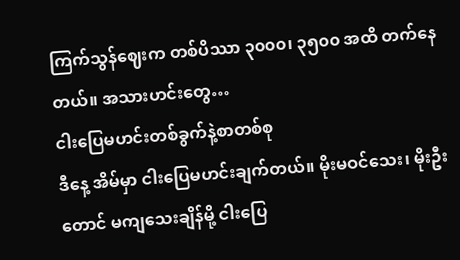ကြက်သွန်ဈေးက တစ်ပိဿာ ၃၀၀၀၊ ၃၅၀၀ အထိ တက်နေတယ်။ အသားဟင်းတွေ…
ငါးပြေမဟင်းတစ်ခွက်နဲ့စာတစ်စု
ဒီနေ့ အိမ်မှာ ငါးပြေမဟင်းချက်တယ်။ မိုးမဝင်သေး၊ မိုးဦးတောင် မကျသေးချိန်မို့ ငါးပြေ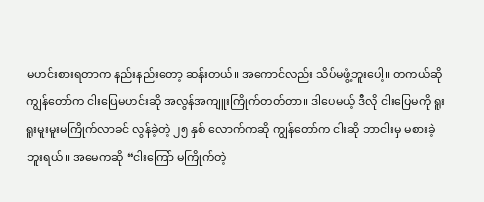မဟင်းစားရတာက နည်းနည်းတော့ ဆန်းတယ်။ အကောင်လည်း သိပ်မဖွံ့ဘူးပေါ့။ တကယ်ဆို ကျွန်တော်က ငါးပြေမဟင်းဆို အလွန်အကျူးကြိုက်တတ်တာ။ ဒါပေမယ့် ဒီလို ငါးပြေမကို ရူးရူးမူးမူးမကြိုက်လာခင် လွန်ခဲ့တဲ့ ၂၅ နှစ် လောက်ကဆို ကျွန်တော်က ငါးဆို ဘာငါးမှ မစားခဲ့ဘူးရယ်။ အမေကဆို “ငါးကြော် မကြိုက်တဲ့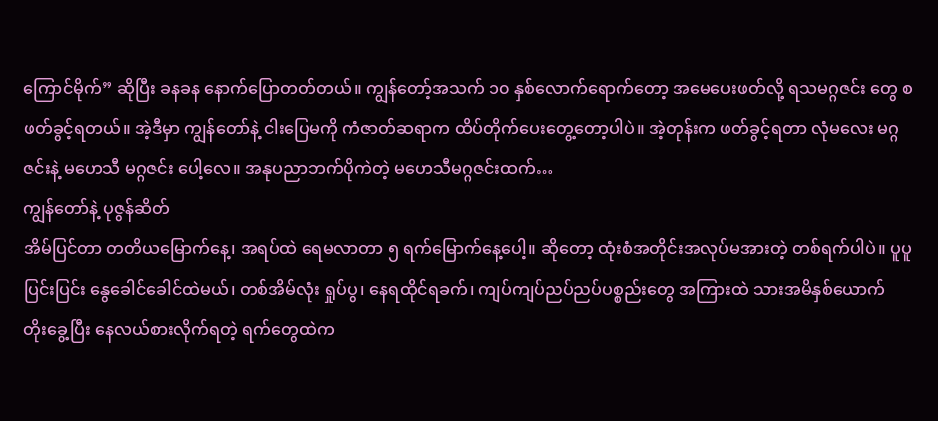ကြောင်မိုက်” ဆိုပြီး ခနခန နောက်ပြောတတ်တယ်။ ကျွန်တော့်အသက် ၁၀ နှစ်လောက်ရောက်တော့ အမေပေးဖတ်လို့ ရသမဂ္ဂဇင်း တွေ စဖတ်ခွင့်ရတယ်။ အဲ့ဒီမှာ ကျွန်တော်နဲ့ ငါးပြေမကို ကံဇာတ်ဆရာက ထိပ်တိုက်ပေးတွေ့တော့ပါပဲ။ အဲ့တုန်းက ဖတ်ခွင့်ရတာ လုံမလေး မဂ္ဂဇင်းနဲ့ မဟေသီ မဂ္ဂဇင်း ပေါ့လေ။ အနုပညာဘက်ပိုကဲတဲ့ မဟေသီမဂ္ဂဇင်းထက်…
ကျွန်တော်နဲ့ ပုဇွန်ဆိတ်
အိမ်ပြင်တာ တတိယမြောက်နေ့၊ အရပ်ထဲ ရေမလာတာ ၅ ရက်မြောက်နေ့ပေါ့။ ဆိုတော့ ထုံးစံအတိုင်းအလုပ်မအားတဲ့ တစ်ရက်ပါပဲ။ ပူပူပြင်းပြင်း နွေခေါင်ခေါင်ထဲမယ်၊ တစ်အိမ်လုံး ရှုပ်ပွ၊ နေရထိုင်ရခက်၊ ကျပ်ကျပ်ညပ်ညပ်ပစ္စည်းတွေ အကြားထဲ သားအမိနှစ်ယောက် တိုးခွေ့ပြီး နေလယ်စားလိုက်ရတဲ့ ရက်တွေထဲက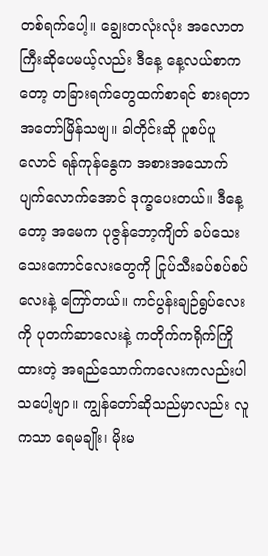တစ်ရက်ပေါ့။ ချွေးတလုံးလုံး အလောတကြီးဆိုပေမယ့်လည်း ဒီနေ့ နေ့လယ်စာကတော့ တခြားရက်တွေထက်စာရင် စားရတာ အတော်မြိန်သဗျ။ ခါတိုင်းဆို ပူစပ်ပူလောင် ရန်ကုန်နွေက အစားအသောက်ပျက်လောက်အောင် ဒုက္ခပေးတယ်။ ဒီနေ့တော့ အမေက ပုဇွန်ဘော့ကျိတ် ခပ်သေးသေးကောင်လေးတွေကို ငြုပ်သီးခပ်စပ်စပ်လေးနဲ့ ကြော်တယ်။ ကင်ပွန်းချဉ်ရွပ်လေးကို ပုတက်ဆာလေးနဲ့ ကတိုက်ကရိုက်ကြိုထားတဲ့ အရည်သောက်ကလေးကလည်းပါသပေါ့ဗျာ။ ကျွန်တော်ဆိုသည်မှာလည်း လူကသာ ရေမချိုး၊ မိုးမ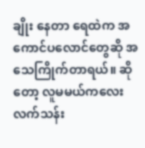ချိုး နေတာ ရေထဲက အကောင်ပလောင်တွေဆို အသေကြိုက်တာရယ်။ ဆိုတော့ လူမမယ်ကလေး လက်သန်း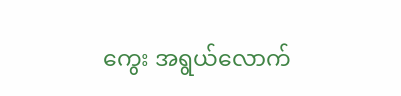ကွေး အရွယ်လောက်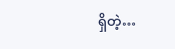ရှိတဲ့…